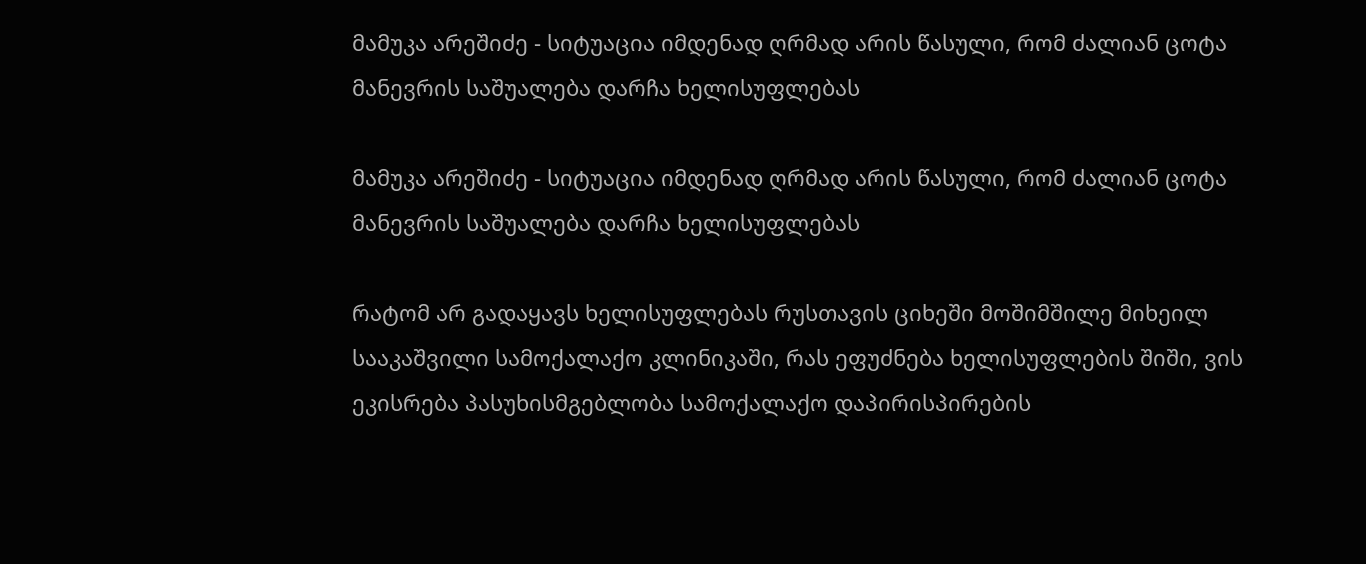მამუკა არეშიძე - სიტუაცია იმდენად ღრმად არის წასული, რომ ძალიან ცოტა მანევრის საშუალება დარჩა ხელისუფლებას

მამუკა არეშიძე - სიტუაცია იმდენად ღრმად არის წასული, რომ ძალიან ცოტა მანევრის საშუალება დარჩა ხელისუფლებას

რატომ არ გადაყავს ხელისუფლებას რუსთავის ციხეში მოშიმშილე მიხეილ სააკაშვილი სამოქალაქო კლინიკაში, რას ეფუძნება ხელისუფლების შიში, ვის ეკისრება პასუხისმგებლობა სამოქალაქო დაპირისპირების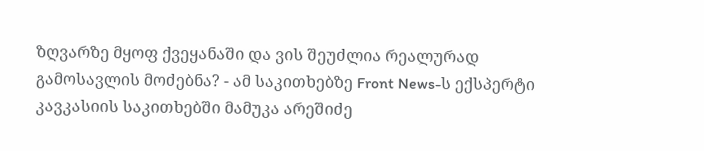ზღვარზე მყოფ ქვეყანაში და ვის შეუძლია რეალურად გამოსავლის მოძებნა? - ამ საკითხებზე Front News-ს ექსპერტი კავკასიის საკითხებში მამუკა არეშიძე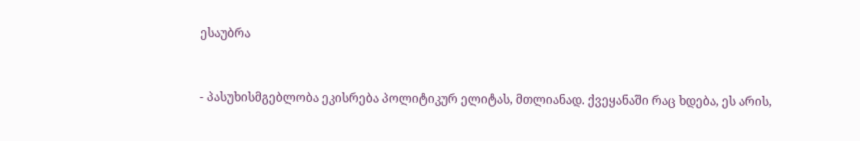ესაუბრა



- პასუხისმგებლობა ეკისრება პოლიტიკურ ელიტას, მთლიანად. ქვეყანაში რაც ხდება, ეს არის,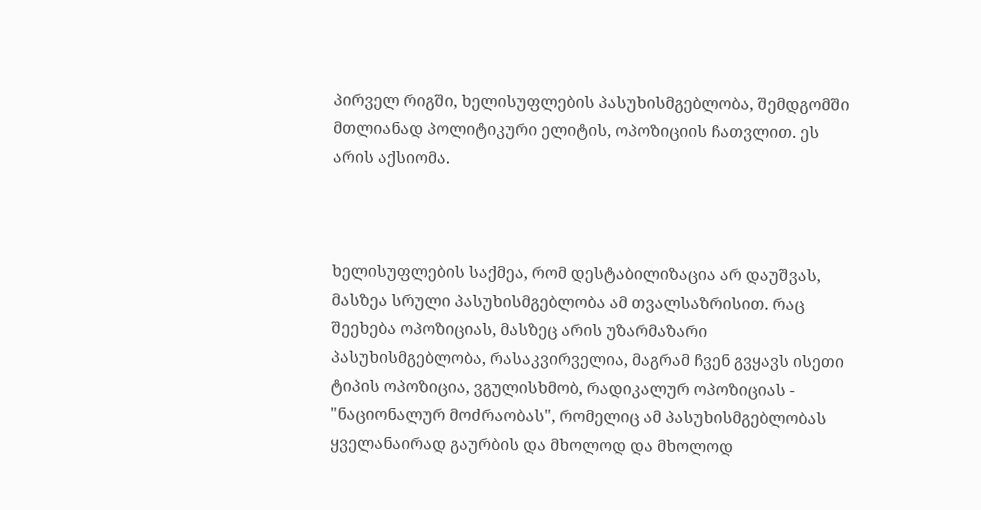პირველ რიგში, ხელისუფლების პასუხისმგებლობა, შემდგომში მთლიანად პოლიტიკური ელიტის, ოპოზიციის ჩათვლით. ეს არის აქსიომა.



ხელისუფლების საქმეა, რომ დესტაბილიზაცია არ დაუშვას, მასზეა სრული პასუხისმგებლობა ამ თვალსაზრისით. რაც შეეხება ოპოზიციას, მასზეც არის უზარმაზარი პასუხისმგებლობა, რასაკვირველია, მაგრამ ჩვენ გვყავს ისეთი ტიპის ოპოზიცია, ვგულისხმობ, რადიკალურ ოპოზიციას - "ნაციონალურ მოძრაობას", რომელიც ამ პასუხისმგებლობას ყველანაირად გაურბის და მხოლოდ და მხოლოდ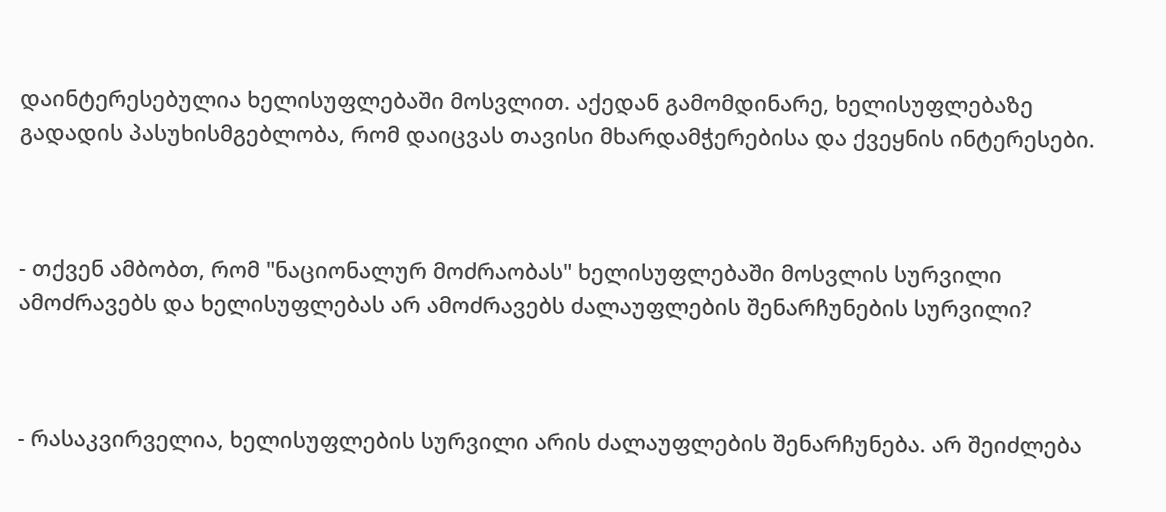დაინტერესებულია ხელისუფლებაში მოსვლით. აქედან გამომდინარე, ხელისუფლებაზე გადადის პასუხისმგებლობა, რომ დაიცვას თავისი მხარდამჭერებისა და ქვეყნის ინტერესები.



- თქვენ ამბობთ, რომ "ნაციონალურ მოძრაობას" ხელისუფლებაში მოსვლის სურვილი ამოძრავებს და ხელისუფლებას არ ამოძრავებს ძალაუფლების შენარჩუნების სურვილი?



- რასაკვირველია, ხელისუფლების სურვილი არის ძალაუფლების შენარჩუნება. არ შეიძლება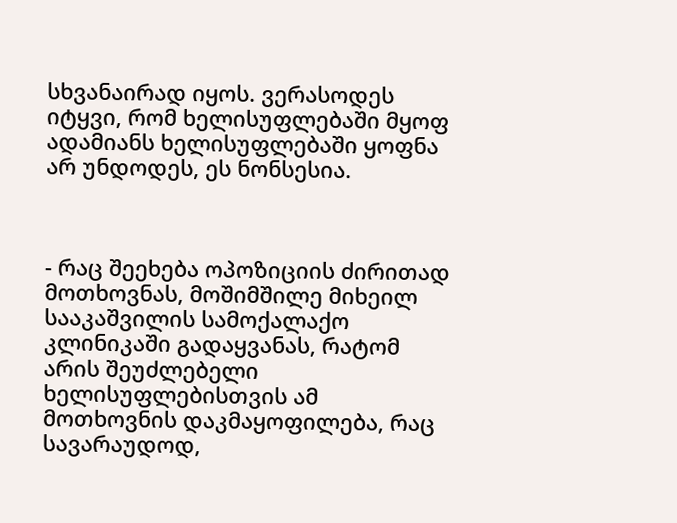სხვანაირად იყოს. ვერასოდეს იტყვი, რომ ხელისუფლებაში მყოფ ადამიანს ხელისუფლებაში ყოფნა არ უნდოდეს, ეს ნონსესია.



- რაც შეეხება ოპოზიციის ძირითად მოთხოვნას, მოშიმშილე მიხეილ სააკაშვილის სამოქალაქო კლინიკაში გადაყვანას, რატომ არის შეუძლებელი ხელისუფლებისთვის ამ მოთხოვნის დაკმაყოფილება, რაც სავარაუდოდ,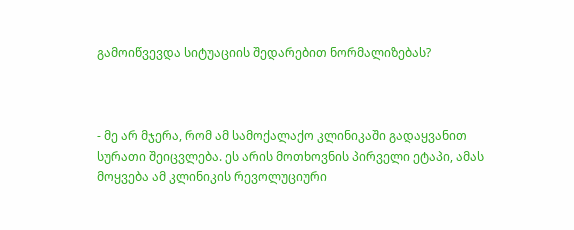გამოიწვევდა სიტუაციის შედარებით ნორმალიზებას?



- მე არ მჯერა, რომ ამ სამოქალაქო კლინიკაში გადაყვანით სურათი შეიცვლება. ეს არის მოთხოვნის პირველი ეტაპი, ამას მოყვება ამ კლინიკის რევოლუციური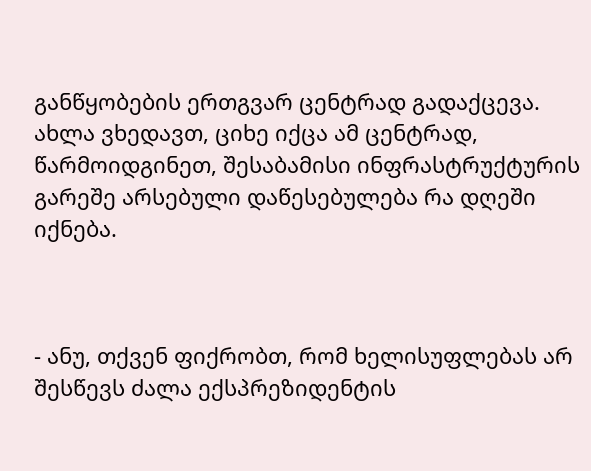განწყობების ერთგვარ ცენტრად გადაქცევა. ახლა ვხედავთ, ციხე იქცა ამ ცენტრად, წარმოიდგინეთ, შესაბამისი ინფრასტრუქტურის გარეშე არსებული დაწესებულება რა დღეში იქნება.



- ანუ, თქვენ ფიქრობთ, რომ ხელისუფლებას არ შესწევს ძალა ექსპრეზიდენტის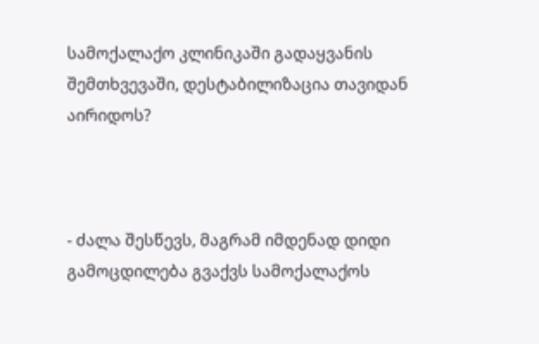სამოქალაქო კლინიკაში გადაყვანის შემთხვევაში, დესტაბილიზაცია თავიდან აირიდოს?



- ძალა შესწევს, მაგრამ იმდენად დიდი გამოცდილება გვაქვს სამოქალაქოს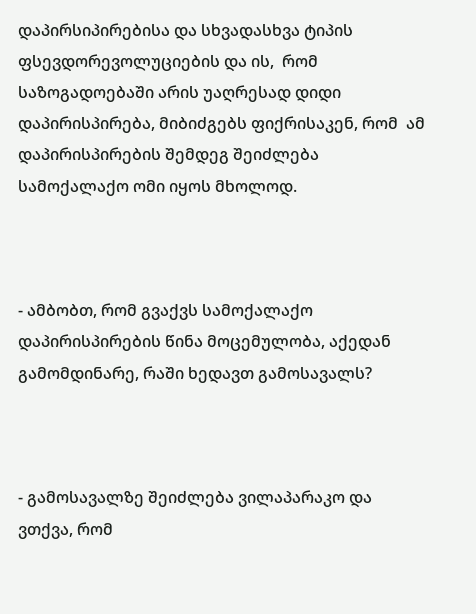დაპირსიპირებისა და სხვადასხვა ტიპის ფსევდორევოლუციების და ის,  რომ საზოგადოებაში არის უაღრესად დიდი დაპირისპირება, მიბიძგებს ფიქრისაკენ, რომ  ამ დაპირისპირების შემდეგ შეიძლება სამოქალაქო ომი იყოს მხოლოდ.



- ამბობთ, რომ გვაქვს სამოქალაქო დაპირისპირების წინა მოცემულობა, აქედან გამომდინარე, რაში ხედავთ გამოსავალს?



- გამოსავალზე შეიძლება ვილაპარაკო და ვთქვა, რომ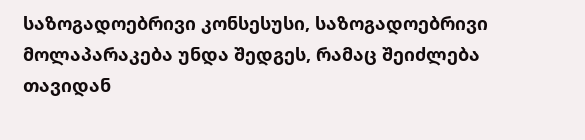საზოგადოებრივი კონსესუსი, საზოგადოებრივი მოლაპარაკება უნდა შედგეს, რამაც შეიძლება თავიდან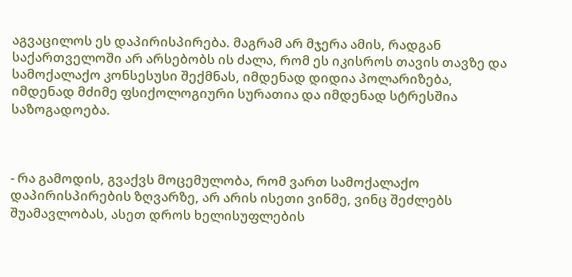აგვაცილოს ეს დაპირისპირება. მაგრამ არ მჯერა ამის, რადგან საქართველოში არ არსებობს ის ძალა, რომ ეს იკისროს თავის თავზე და სამოქალაქო კონსესუსი შექმნას, იმდენად დიდია პოლარიზება, იმდენად მძიმე ფსიქოლოგიური სურათია და იმდენად სტრესშია საზოგადოება.



- რა გამოდის, გვაქვს მოცემულობა, რომ ვართ სამოქალაქო დაპირისპირების ზღვარზე, არ არის ისეთი ვინმე, ვინც შეძლებს  შუამავლობას, ასეთ დროს ხელისუფლების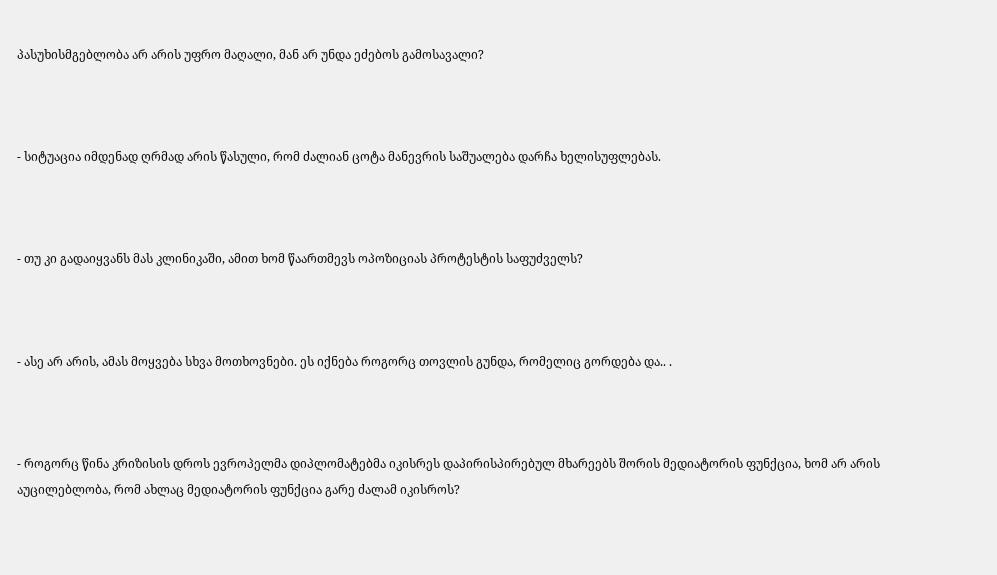პასუხისმგებლობა არ არის უფრო მაღალი, მან არ უნდა ეძებოს გამოსავალი?



- სიტუაცია იმდენად ღრმად არის წასული, რომ ძალიან ცოტა მანევრის საშუალება დარჩა ხელისუფლებას.



- თუ კი გადაიყვანს მას კლინიკაში, ამით ხომ წაართმევს ოპოზიციას პროტესტის საფუძველს?



- ასე არ არის, ამას მოყვება სხვა მოთხოვნები. ეს იქნება როგორც თოვლის გუნდა, რომელიც გორდება და.. .



- როგორც წინა კრიზისის დროს ევროპელმა დიპლომატებმა იკისრეს დაპირისპირებულ მხარეებს შორის მედიატორის ფუნქცია, ხომ არ არის აუცილებლობა, რომ ახლაც მედიატორის ფუნქცია გარე ძალამ იკისროს?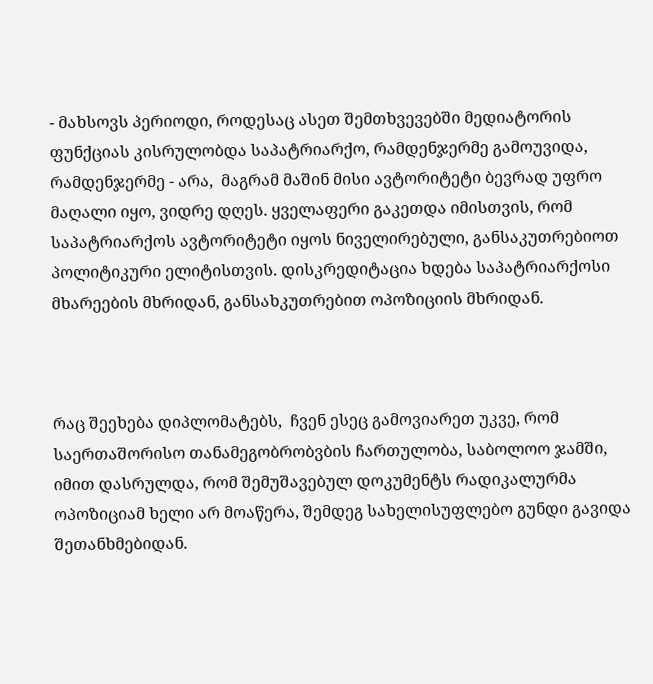- მახსოვს პერიოდი, როდესაც ასეთ შემთხვევებში მედიატორის ფუნქციას კისრულობდა საპატრიარქო, რამდენჯერმე გამოუვიდა, რამდენჯერმე - არა,  მაგრამ მაშინ მისი ავტორიტეტი ბევრად უფრო მაღალი იყო, ვიდრე დღეს. ყველაფერი გაკეთდა იმისთვის, რომ საპატრიარქოს ავტორიტეტი იყოს ნიველირებული, განსაკუთრებიოთ პოლიტიკური ელიტისთვის. დისკრედიტაცია ხდება საპატრიარქოსი მხარეების მხრიდან, განსახკუთრებით ოპოზიციის მხრიდან.



რაც შეეხება დიპლომატებს,  ჩვენ ესეც გამოვიარეთ უკვე, რომ საერთაშორისო თანამეგობრობვბის ჩართულობა, საბოლოო ჯამში,  იმით დასრულდა, რომ შემუშავებულ დოკუმენტს რადიკალურმა ოპოზიციამ ხელი არ მოაწერა, შემდეგ სახელისუფლებო გუნდი გავიდა შეთანხმებიდან.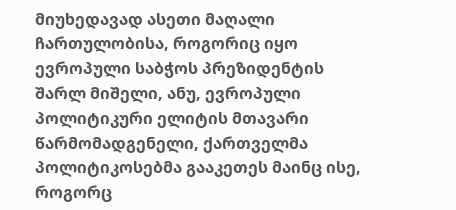მიუხედავად ასეთი მაღალი ჩართულობისა, როგორიც იყო ევროპული საბჭოს პრეზიდენტის შარლ მიშელი, ანუ, ევროპული პოლიტიკური ელიტის მთავარი წარმომადგენელი, ქართველმა პოლიტიკოსებმა გააკეთეს მაინც ისე, როგორც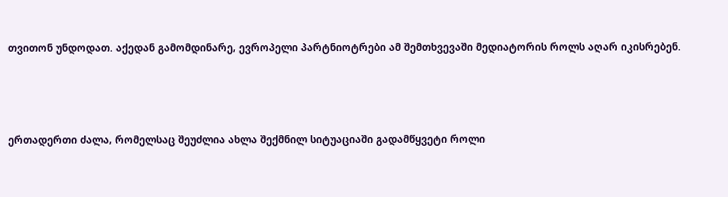თვითონ უნდოდათ. აქედან გამომდინარე, ევროპელი პარტნიოტრები ამ შემთხვევაში მედიატორის როლს აღარ იკისრებენ.



ერთადერთი ძალა, რომელსაც შეუძლია ახლა შექმნილ სიტუაციაში გადამწყვეტი როლი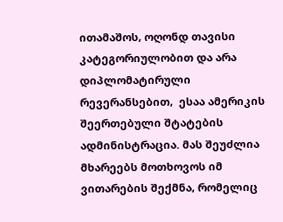ითამაშოს, ოღონდ თავისი კატეგორიულობით და არა დიპლომატირული რევერანსებით,  ესაა ამერიკის შეერთებული შტატების ადმინისტრაცია. მას შეუძლია მხარეებს მოთხოვოს იმ ვითარების შექმნა, რომელიც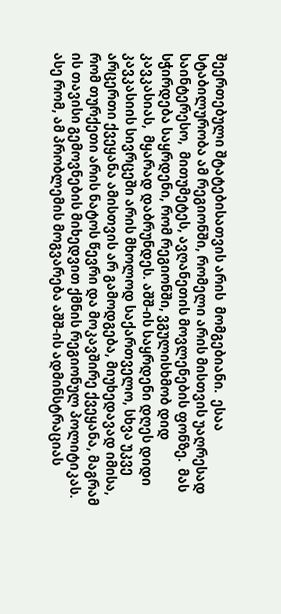შეერთებული შტატებისათვის არის  მომგებიანი.  ესაა სტაბილურობა ამ რეგიონში, რომელი არის მისთვის უაღრესად საინტერესო,  მითუმეტეს, ავღანეთის მოვლენების ფონზე.  მას სჭირდება საყრდენი, რომ რეგიონში, ვგულისხმობ დიდ კავკასიას,  მყარად დაბრუნდეს. აშშ-ის საყრდენი დღეს დიდი კავკასიის სივრცეში არის მხოლოდ საქართველო, სხვა უკვე არცერთი ქვეყანა ამისთვის არ გამოდგება, მიუხედავად იმისა, რომ თურქეთი არის ნატოს წევრი და მოკავშირე ქვეყანა, მაგრამ ის თავისი გემოვნების მიხედვით ქმნის რეგიონულ პოლიტიკას. ასე რომ, ამ პრობლემის მოგვარება აშშ-ის ადმინსტრაციას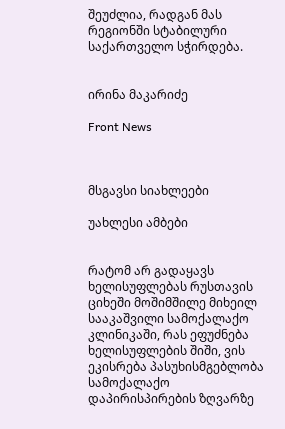შეუძლია, რადგან მას რეგიონში სტაბილური საქართველო სჭირდება.


ირინა მაკარიძე

Front News



მსგავსი სიახლეები

უახლესი ამბები


რატომ არ გადაყავს ხელისუფლებას რუსთავის ციხეში მოშიმშილე მიხეილ სააკაშვილი სამოქალაქო კლინიკაში, რას ეფუძნება ხელისუფლების შიში, ვის ეკისრება პასუხისმგებლობა სამოქალაქო დაპირისპირების ზღვარზე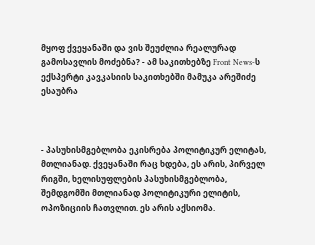მყოფ ქვეყანაში და ვის შეუძლია რეალურად გამოსავლის მოძებნა? - ამ საკითხებზე Front News-ს ექსპერტი კავკასიის საკითხებში მამუკა არეშიძე ესაუბრა



- პასუხისმგებლობა ეკისრება პოლიტიკურ ელიტას, მთლიანად. ქვეყანაში რაც ხდება, ეს არის, პირველ რიგში, ხელისუფლების პასუხისმგებლობა, შემდგომში მთლიანად პოლიტიკური ელიტის, ოპოზიციის ჩათვლით. ეს არის აქსიომა.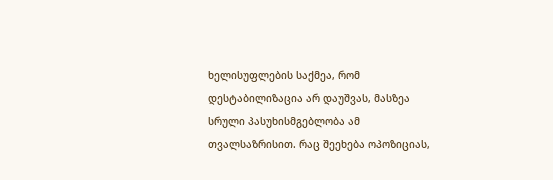ხელისუფლების საქმეა, რომ დესტაბილიზაცია არ დაუშვას, მასზეა სრული პასუხისმგებლობა ამ თვალსაზრისით. რაც შეეხება ოპოზიციას,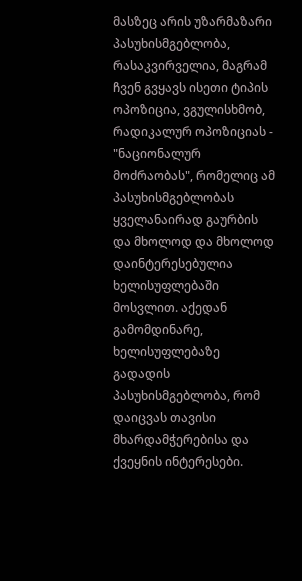მასზეც არის უზარმაზარი პასუხისმგებლობა, რასაკვირველია, მაგრამ ჩვენ გვყავს ისეთი ტიპის ოპოზიცია, ვგულისხმობ, რადიკალურ ოპოზიციას - "ნაციონალურ მოძრაობას", რომელიც ამ პასუხისმგებლობას ყველანაირად გაურბის და მხოლოდ და მხოლოდ დაინტერესებულია ხელისუფლებაში მოსვლით. აქედან გამომდინარე, ხელისუფლებაზე გადადის პასუხისმგებლობა, რომ დაიცვას თავისი მხარდამჭერებისა და ქვეყნის ინტერესები.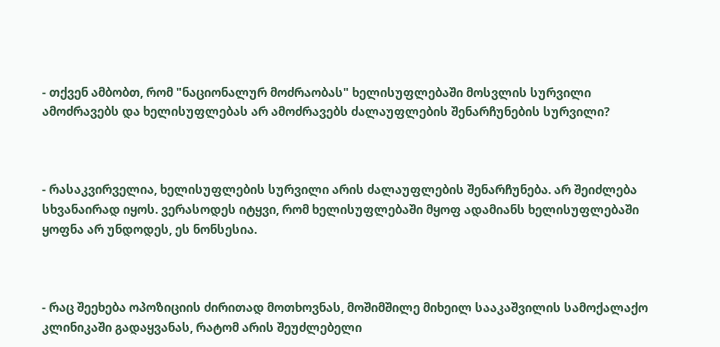- თქვენ ამბობთ, რომ "ნაციონალურ მოძრაობას" ხელისუფლებაში მოსვლის სურვილი ამოძრავებს და ხელისუფლებას არ ამოძრავებს ძალაუფლების შენარჩუნების სურვილი?



- რასაკვირველია, ხელისუფლების სურვილი არის ძალაუფლების შენარჩუნება. არ შეიძლება სხვანაირად იყოს. ვერასოდეს იტყვი, რომ ხელისუფლებაში მყოფ ადამიანს ხელისუფლებაში ყოფნა არ უნდოდეს, ეს ნონსესია.



- რაც შეეხება ოპოზიციის ძირითად მოთხოვნას, მოშიმშილე მიხეილ სააკაშვილის სამოქალაქო კლინიკაში გადაყვანას, რატომ არის შეუძლებელი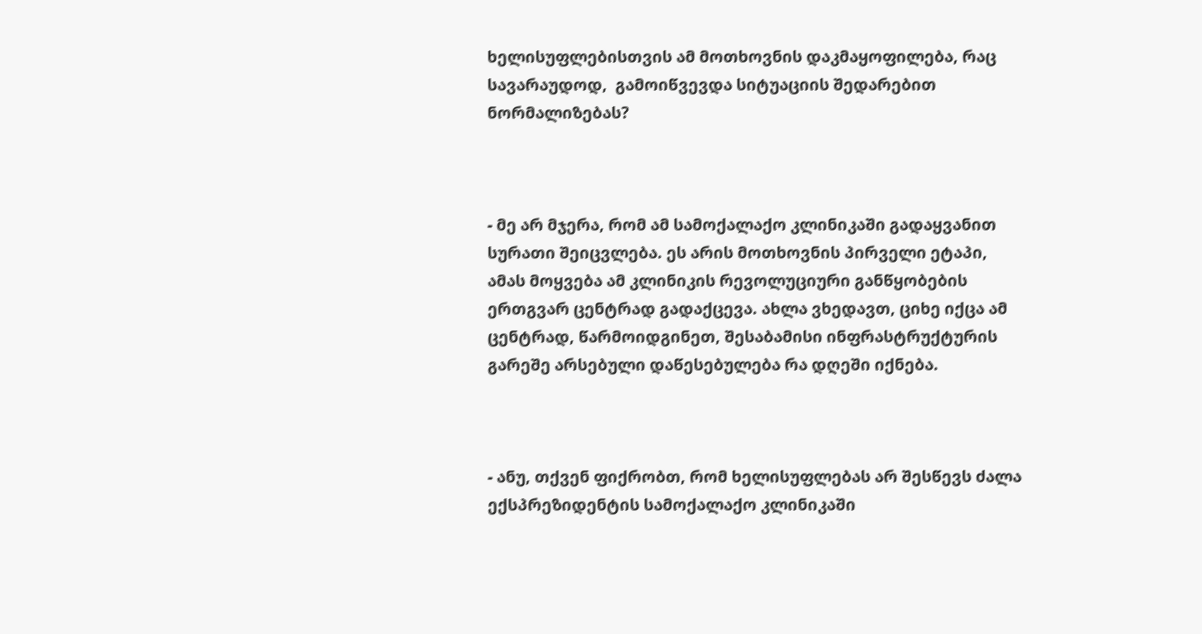ხელისუფლებისთვის ამ მოთხოვნის დაკმაყოფილება, რაც სავარაუდოდ,  გამოიწვევდა სიტუაციის შედარებით ნორმალიზებას?



- მე არ მჯერა, რომ ამ სამოქალაქო კლინიკაში გადაყვანით სურათი შეიცვლება. ეს არის მოთხოვნის პირველი ეტაპი, ამას მოყვება ამ კლინიკის რევოლუციური განწყობების ერთგვარ ცენტრად გადაქცევა. ახლა ვხედავთ, ციხე იქცა ამ ცენტრად, წარმოიდგინეთ, შესაბამისი ინფრასტრუქტურის გარეშე არსებული დაწესებულება რა დღეში იქნება.



- ანუ, თქვენ ფიქრობთ, რომ ხელისუფლებას არ შესწევს ძალა ექსპრეზიდენტის სამოქალაქო კლინიკაში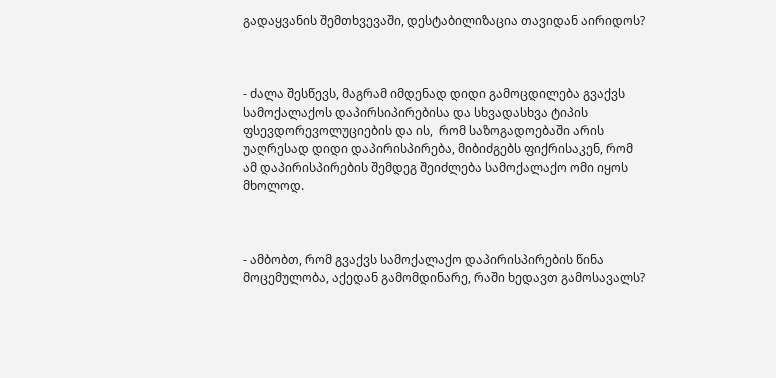გადაყვანის შემთხვევაში, დესტაბილიზაცია თავიდან აირიდოს?



- ძალა შესწევს, მაგრამ იმდენად დიდი გამოცდილება გვაქვს სამოქალაქოს დაპირსიპირებისა და სხვადასხვა ტიპის ფსევდორევოლუციების და ის,  რომ საზოგადოებაში არის უაღრესად დიდი დაპირისპირება, მიბიძგებს ფიქრისაკენ, რომ  ამ დაპირისპირების შემდეგ შეიძლება სამოქალაქო ომი იყოს მხოლოდ.



- ამბობთ, რომ გვაქვს სამოქალაქო დაპირისპირების წინა მოცემულობა, აქედან გამომდინარე, რაში ხედავთ გამოსავალს?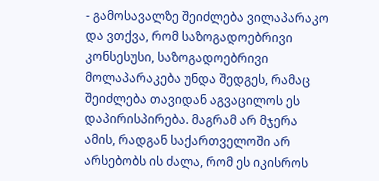- გამოსავალზე შეიძლება ვილაპარაკო და ვთქვა, რომ საზოგადოებრივი კონსესუსი, საზოგადოებრივი მოლაპარაკება უნდა შედგეს, რამაც შეიძლება თავიდან აგვაცილოს ეს დაპირისპირება. მაგრამ არ მჯერა ამის, რადგან საქართველოში არ არსებობს ის ძალა, რომ ეს იკისროს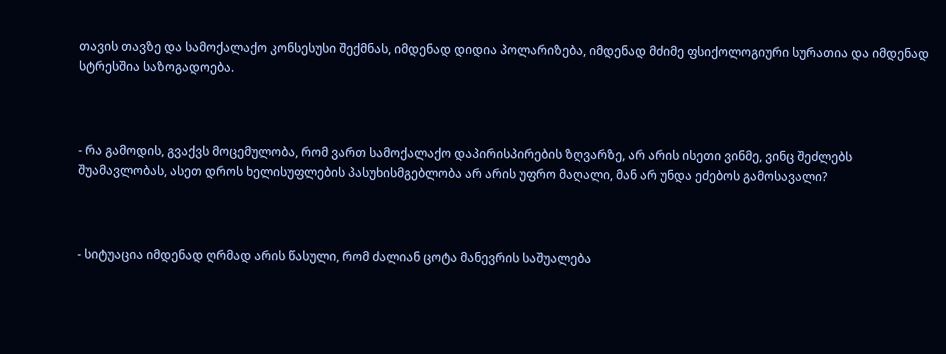თავის თავზე და სამოქალაქო კონსესუსი შექმნას, იმდენად დიდია პოლარიზება, იმდენად მძიმე ფსიქოლოგიური სურათია და იმდენად სტრესშია საზოგადოება.



- რა გამოდის, გვაქვს მოცემულობა, რომ ვართ სამოქალაქო დაპირისპირების ზღვარზე, არ არის ისეთი ვინმე, ვინც შეძლებს  შუამავლობას, ასეთ დროს ხელისუფლების პასუხისმგებლობა არ არის უფრო მაღალი, მან არ უნდა ეძებოს გამოსავალი?



- სიტუაცია იმდენად ღრმად არის წასული, რომ ძალიან ცოტა მანევრის საშუალება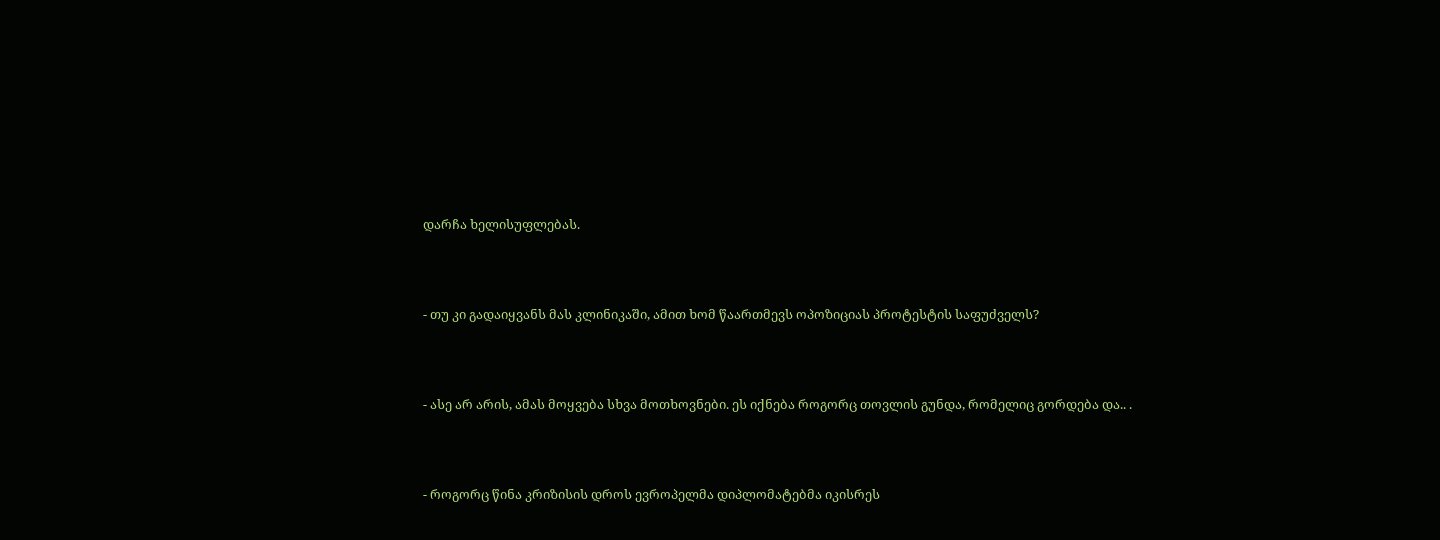დარჩა ხელისუფლებას.



- თუ კი გადაიყვანს მას კლინიკაში, ამით ხომ წაართმევს ოპოზიციას პროტესტის საფუძველს?



- ასე არ არის, ამას მოყვება სხვა მოთხოვნები. ეს იქნება როგორც თოვლის გუნდა, რომელიც გორდება და.. .



- როგორც წინა კრიზისის დროს ევროპელმა დიპლომატებმა იკისრეს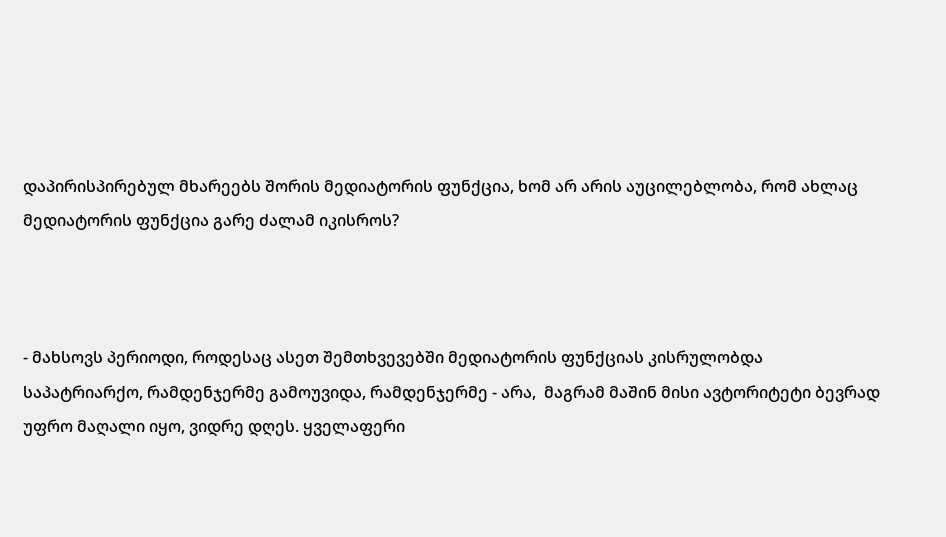დაპირისპირებულ მხარეებს შორის მედიატორის ფუნქცია, ხომ არ არის აუცილებლობა, რომ ახლაც მედიატორის ფუნქცია გარე ძალამ იკისროს?



- მახსოვს პერიოდი, როდესაც ასეთ შემთხვევებში მედიატორის ფუნქციას კისრულობდა საპატრიარქო, რამდენჯერმე გამოუვიდა, რამდენჯერმე - არა,  მაგრამ მაშინ მისი ავტორიტეტი ბევრად უფრო მაღალი იყო, ვიდრე დღეს. ყველაფერი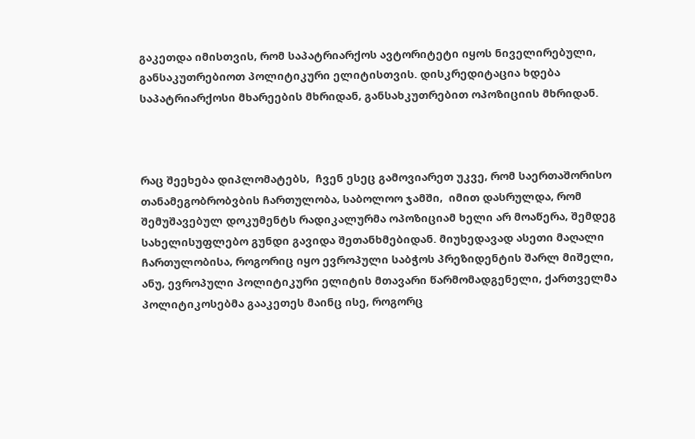გაკეთდა იმისთვის, რომ საპატრიარქოს ავტორიტეტი იყოს ნიველირებული, განსაკუთრებიოთ პოლიტიკური ელიტისთვის. დისკრედიტაცია ხდება საპატრიარქოსი მხარეების მხრიდან, განსახკუთრებით ოპოზიციის მხრიდან.



რაც შეეხება დიპლომატებს,  ჩვენ ესეც გამოვიარეთ უკვე, რომ საერთაშორისო თანამეგობრობვბის ჩართულობა, საბოლოო ჯამში,  იმით დასრულდა, რომ შემუშავებულ დოკუმენტს რადიკალურმა ოპოზიციამ ხელი არ მოაწერა, შემდეგ სახელისუფლებო გუნდი გავიდა შეთანხმებიდან. მიუხედავად ასეთი მაღალი ჩართულობისა, როგორიც იყო ევროპული საბჭოს პრეზიდენტის შარლ მიშელი, ანუ, ევროპული პოლიტიკური ელიტის მთავარი წარმომადგენელი, ქართველმა პოლიტიკოსებმა გააკეთეს მაინც ისე, როგორც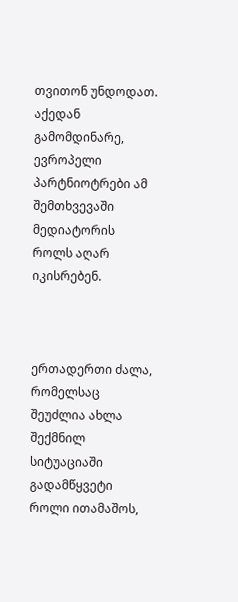თვითონ უნდოდათ. აქედან გამომდინარე, ევროპელი პარტნიოტრები ამ შემთხვევაში მედიატორის როლს აღარ იკისრებენ.



ერთადერთი ძალა, რომელსაც შეუძლია ახლა შექმნილ სიტუაციაში გადამწყვეტი როლი ითამაშოს,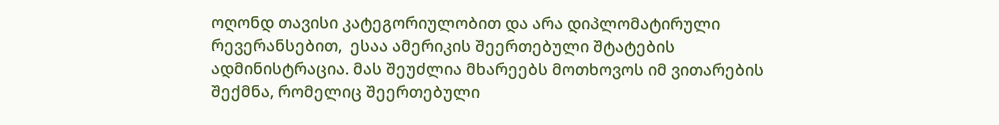ოღონდ თავისი კატეგორიულობით და არა დიპლომატირული რევერანსებით,  ესაა ამერიკის შეერთებული შტატების ადმინისტრაცია. მას შეუძლია მხარეებს მოთხოვოს იმ ვითარების შექმნა, რომელიც შეერთებული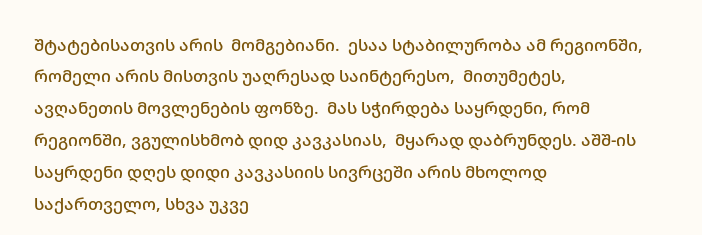შტატებისათვის არის  მომგებიანი.  ესაა სტაბილურობა ამ რეგიონში, რომელი არის მისთვის უაღრესად საინტერესო,  მითუმეტეს, ავღანეთის მოვლენების ფონზე.  მას სჭირდება საყრდენი, რომ რეგიონში, ვგულისხმობ დიდ კავკასიას,  მყარად დაბრუნდეს. აშშ-ის საყრდენი დღეს დიდი კავკასიის სივრცეში არის მხოლოდ საქართველო, სხვა უკვე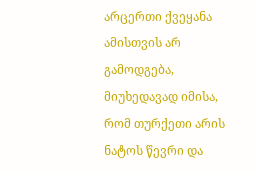არცერთი ქვეყანა ამისთვის არ გამოდგება, მიუხედავად იმისა, რომ თურქეთი არის ნატოს წევრი და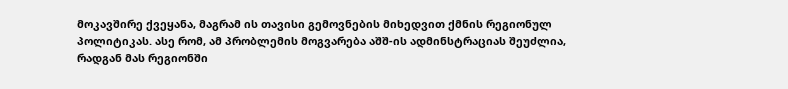მოკავშირე ქვეყანა, მაგრამ ის თავისი გემოვნების მიხედვით ქმნის რეგიონულ პოლიტიკას. ასე რომ, ამ პრობლემის მოგვარება აშშ-ის ადმინსტრაციას შეუძლია, რადგან მას რეგიონში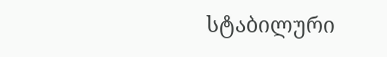სტაბილური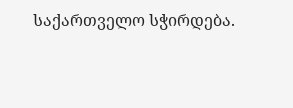საქართველო სჭირდება.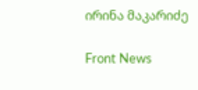ირინა მაკარიძე

Front News